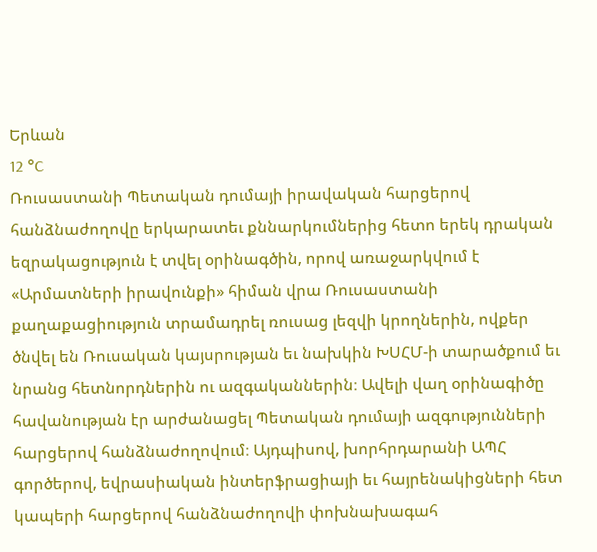Երևան
12 °C
Ռուսաստանի Պետական դումայի իրավական հարցերով հանձնաժողովը երկարատեւ քննարկումներից հետո երեկ դրական եզրակացություն է տվել օրինագծին, որով առաջարկվում է «Արմատների իրավունքի» հիման վրա Ռուսաստանի քաղաքացիություն տրամադրել ռուսաց լեզվի կրողներին, ովքեր ծնվել են Ռուսական կայսրության եւ նախկին ԽՍՀՄ-ի տարածքում եւ նրանց հետնորդներին ու ազգականներին։ Ավելի վաղ օրինագիծը հավանության էր արժանացել Պետական դումայի ազգությունների հարցերով հանձնաժողովում։ Այդպիսով, խորհրդարանի ԱՊՀ գործերով, եվրասիական ինտերֆրացիայի եւ հայրենակիցների հետ կապերի հարցերով հանձնաժողովի փոխնախագահ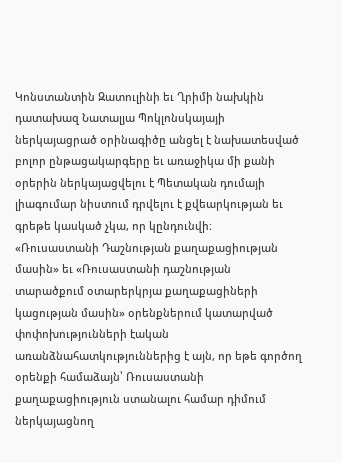Կոնստանտին Զատուլինի եւ Ղրիմի նախկին դատախազ Նատալյա Պոկլոնսկայայի ներկայացրած օրինագիծը անցել է նախատեսված բոլոր ընթացակարգերը եւ առաջիկա մի քանի օրերին ներկայացվելու է Պետական դումայի լիագումար նիստում դրվելու է քվեարկության եւ գրեթե կասկած չկա, որ կընդունվի։
«Ռուսաստանի Դաշնության քաղաքացիության մասին» եւ «Ռուսաստանի դաշնության տարածքում օտարերկրյա քաղաքացիների կացության մասին» օրենքներում կատարված փոփոխությունների էական առանձնահատկություններից է այն, որ եթե գործող օրենքի համաձայն՝ Ռուսաստանի քաղաքացիություն ստանալու համար դիմում ներկայացնող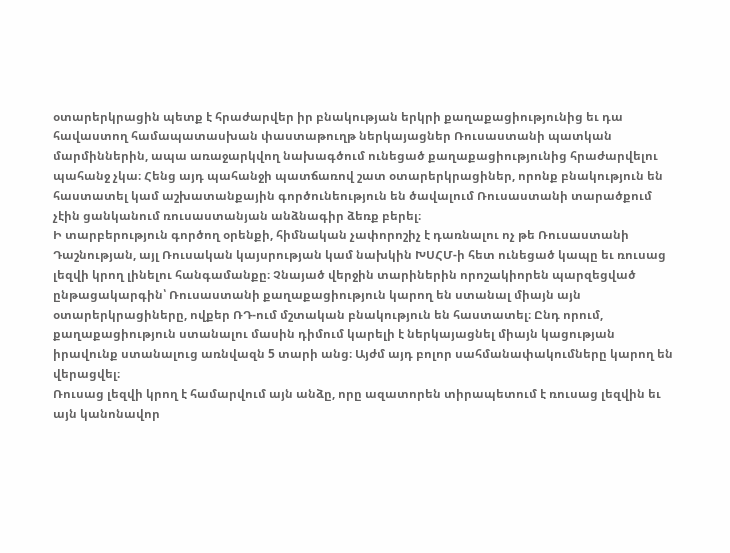օտարերկրացին պետք է հրաժարվեր իր բնակության երկրի քաղաքացիությունից եւ դա հավաստող համապատասխան փաստաթուղթ ներկայացներ Ռուսաստանի պատկան մարմիններին, ապա առաջարկվող նախագծում ունեցած քաղաքացիությունից հրաժարվելու պահանջ չկա։ Հենց այդ պահանջի պատճառով շատ օտարերկրացիներ, որոնք բնակություն են հաստատել կամ աշխատանքային գործունեություն են ծավալում Ռուսաստանի տարածքում չէին ցանկանում ռուսաստանյան անձնագիր ձեռք բերել։
Ի տարբերություն գործող օրենքի, հիմնական չափորոշիչ է դառնալու ոչ թե Ռուսաստանի Դաշնության, այլ Ռուսական կայսրության կամ նախկին ԽՍՀՄ-ի հետ ունեցած կապը եւ ռուսաց լեզվի կրող լինելու հանգամանքը։ Չնայած վերջին տարիներին որոշակիորեն պարզեցված ընթացակարգին՝ Ռուսաստանի քաղաքացիություն կարող են ստանալ միայն այն օտարերկրացիները, ովքեր ՌԴ-ում մշտական բնակություն են հաստատել։ Ընդ որում, քաղաքացիություն ստանալու մասին դիմում կարելի է ներկայացնել միայն կացության իրավունք ստանալուց առնվազն 5 տարի անց։ Այժմ այդ բոլոր սահմանափակումները կարող են վերացվել։
Ռուսաց լեզվի կրող է համարվում այն անձը, որը ազատորեն տիրապետում է ռուսաց լեզվին եւ այն կանոնավոր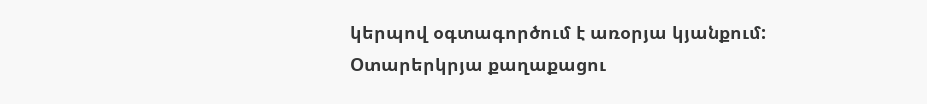կերպով օգտագործում է առօրյա կյանքում: Օտարերկրյա քաղաքացու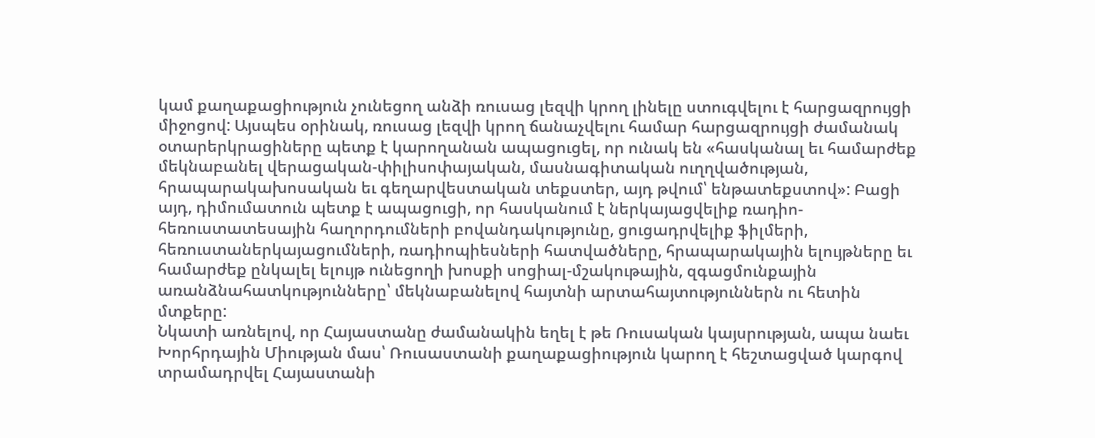կամ քաղաքացիություն չունեցող անձի ռուսաց լեզվի կրող լինելը ստուգվելու է հարցազրույցի միջոցով: Այսպես օրինակ, ռուսաց լեզվի կրող ճանաչվելու համար հարցազրույցի ժամանակ օտարերկրացիները պետք է կարողանան ապացուցել, որ ունակ են «հասկանալ եւ համարժեք մեկնաբանել վերացական-փիլիսոփայական, մասնագիտական ուղղվածության, հրապարակախոսական եւ գեղարվեստական տեքստեր, այդ թվում՝ ենթատեքստով»: Բացի այդ, դիմումատուն պետք է ապացուցի, որ հասկանում է ներկայացվելիք ռադիո-հեռուստատեսային հաղորդումների բովանդակությունը, ցուցադրվելիք ֆիլմերի, հեռուստաներկայացումների, ռադիոպիեսների հատվածները, հրապարակային ելույթները եւ համարժեք ընկալել ելույթ ունեցողի խոսքի սոցիալ-մշակութային, զգացմունքային առանձնահատկությունները՝ մեկնաբանելով հայտնի արտահայտություններն ու հետին մտքերը:
Նկատի առնելով, որ Հայաստանը ժամանակին եղել է թե Ռուսական կայսրության, ապա նաեւ Խորհրդային Միության մաս՝ Ռուսաստանի քաղաքացիություն կարող է հեշտացված կարգով տրամադրվել Հայաստանի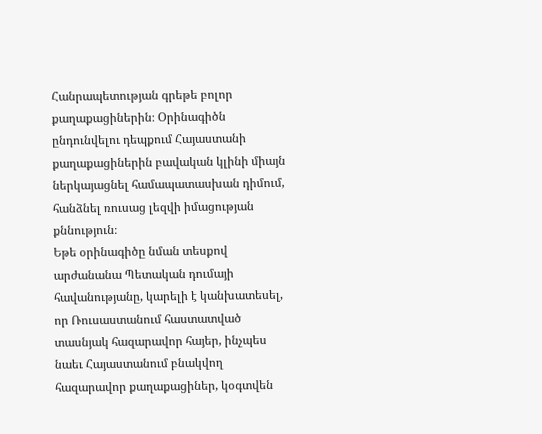Հանրապետության գրեթե բոլոր քաղաքացիներին։ Օրինագիծն ընդունվելու դեպքում Հայաստանի քաղաքացիներին բավական կլինի միայն ներկայացնել համապատասխան դիմում, հանձնել ռուսաց լեզվի իմացության քննություն։
Եթե օրինագիծը նման տեսքով արժանանա Պետական դումայի հավանությանը, կարելի է կանխատեսել, որ Ռուսաստանում հաստատված տասնյակ հազարավոր հայեր, ինչպես նաեւ Հայաստանում բնակվող հազարավոր քաղաքացիներ, կօգտվեն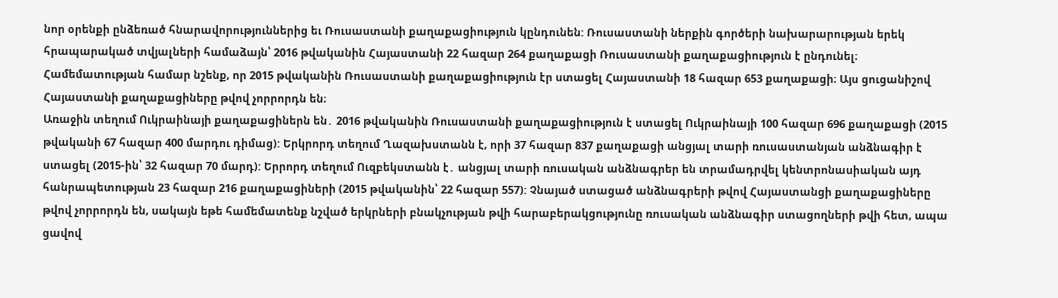նոր օրենքի ընձեռած հնարավորություններից եւ Ռուսաստանի քաղաքացիություն կընդունեն: Ռուսաստանի ներքին գործերի նախարարության երեկ հրապարակած տվյալների համաձայն՝ 2016 թվականին Հայաստանի 22 հազար 264 քաղաքացի Ռուսաստանի քաղաքացիություն է ընդունել։ Համեմատության համար նշենք, որ 2015 թվականին Ռուսաստանի քաղաքացիություն էր ստացել Հայաստանի 18 հազար 653 քաղաքացի։ Այս ցուցանիշով Հայաստանի քաղաքացիները թվով չորրորդն են։
Առաջին տեղում Ուկրաինայի քաղաքացիներն են․ 2016 թվականին Ռուսաստանի քաղաքացիություն է ստացել Ուկրաինայի 100 հազար 696 քաղաքացի (2015 թվականի 67 հազար 400 մարդու դիմաց): Երկրորդ տեղում Ղազախստանն է, որի 37 հազար 837 քաղաքացի անցյալ տարի ռուսաստանյան անձնագիր է ստացել (2015-ին՝ 32 հազար 70 մարդ): Երրորդ տեղում Ուզբեկստանն է․ անցյալ տարի ռուսական անձնագրեր են տրամադրվել կենտրոնասիական այդ հանրապետության 23 հազար 216 քաղաքացիների (2015 թվականին՝ 22 հազար 557): Չնայած ստացած անձնագրերի թվով Հայաստանցի քաղաքացիները թվով չորրորդն են, սակայն եթե համեմատենք նշված երկրների բնակչության թվի հարաբերակցությունը ռուսական անձնագիր ստացողների թվի հետ, ապա ցավով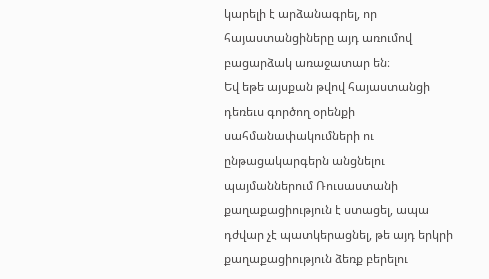կարելի է արձանագրել, որ հայաստանցիները այդ առումով բացարձակ առաջատար են։
Եվ եթե այսքան թվով հայաստանցի դեռեւս գործող օրենքի սահմանափակումների ու ընթացակարգերն անցնելու պայմաններում Ռուսաստանի քաղաքացիություն է ստացել, ապա դժվար չէ պատկերացնել, թե այդ երկրի քաղաքացիություն ձեռք բերելու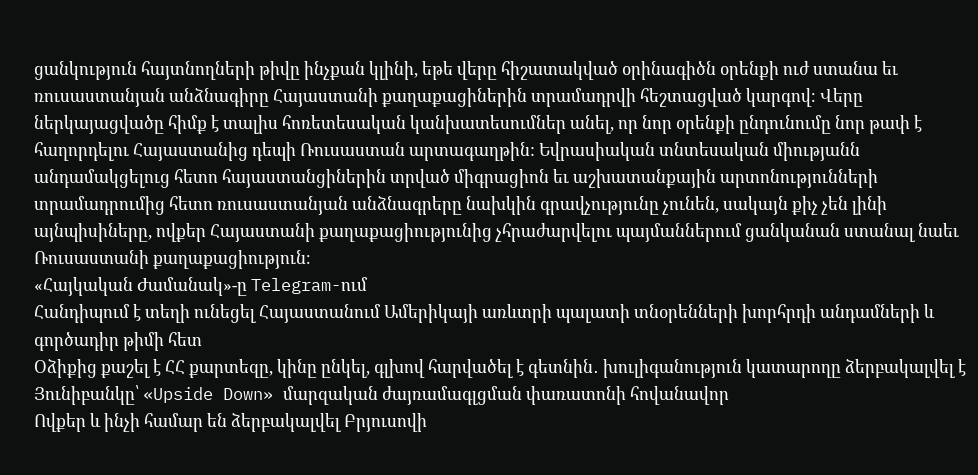ցանկություն հայտնողների թիվը ինչքան կլինի, եթե վերը հիշատակված օրինագիծն օրենքի ուժ ստանա եւ ռուսաստանյան անձնագիրը Հայաստանի քաղաքացիներին տրամադրվի հեշտացված կարգով։ Վերը ներկայացվածը հիմք է տալիս հոռետեսական կանխատեսումներ անել, որ նոր օրենքի ընդունումը նոր թափ է հաղորդելու Հայաստանից դեպի Ռուսաստան արտագաղթին: Եվրասիական տնտեսական միությանն անդամակցելուց հետո հայաստանցիներին տրված միգրացիոն եւ աշխատանքային արտոնությունների տրամադրումից հետո ռուսաստանյան անձնագրերը նախկին գրավչությունը չունեն, սակայն քիչ չեն լինի այնպիսիները, ովքեր Հայաստանի քաղաքացիությունից չհրաժարվելու պայմաններում ցանկանան ստանալ նաեւ Ռուսաստանի քաղաքացիություն։
«Հայկական Ժամանակ»-ը Telegram-ում
Հանդիպում է տեղի ունեցել Հայաստանում Ամերիկայի առևտրի պալատի տնօրենների խորհրդի անդամների և գործադիր թիմի հետ
Օձիքից քաշել է ՀՀ քարտեզը, կինը ընկել, գլխով հարվածել է գետնին․ խուլիգանություն կատարողը ձերբակալվել է
Յունիբանկը՝ «Upside Down» մարզական ժայռամագլցման փառատոնի հովանավոր
Ովքեր և ինչի համար են ձերբակալվել Բրյուսովի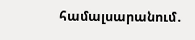համալսարանում․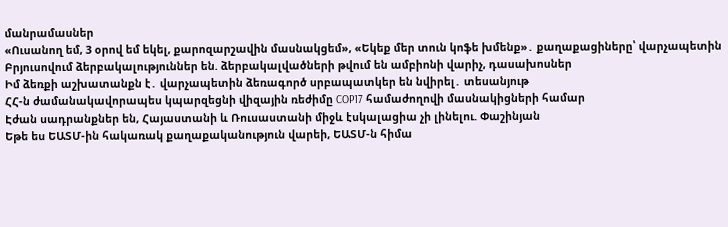մանրամասներ
«Ուսանող եմ, 3 օրով եմ եկել, քարոզարշավին մասնակցեմ», «Եկեք մեր տուն կոֆե խմենք»․ քաղաքացիները՝ վարչապետին
Բրյուսովում ձերբակալություններ են. ձերբակալվածների թվում են ամբիոնի վարիչ, դասախոսներ
Իմ ձեռքի աշխատանքն է․ վարչապետին ձեռագործ սրբապատկեր են նվիրել․ տեսանյութ
ՀՀ-ն ժամանակավորապես կպարզեցնի վիզային ռեժիմը COP17 համաժողովի մասնակիցների համար
Էժան սադրանքներ են, Հայաստանի և Ռուսաստանի միջև էսկալացիա չի լինելու. Փաշինյան
Եթե ես ԵԱՏՄ-ին հակառակ քաղաքականություն վարեի, ԵԱՏՄ-ն հիմա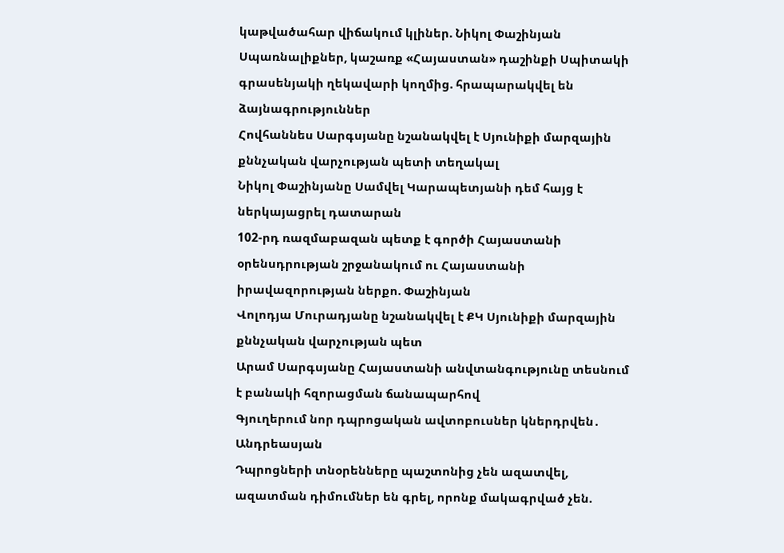կաթվածահար վիճակում կլիներ. Նիկոլ Փաշինյան
Սպառնալիքներ, կաշառք «Հայաստան» դաշինքի Սպիտակի գրասենյակի ղեկավարի կողմից. հրապարակվել են ձայնագրություններ
Հովհաննես Սարգսյանը նշանակվել է Սյունիքի մարզային քննչական վարչության պետի տեղակալ
Նիկոլ Փաշինյանը Սամվել Կարապետյանի դեմ հայց է ներկայացրել դատարան
102-րդ ռազմաբազան պետք է գործի Հայաստանի օրենսդրության շրջանակում ու Հայաստանի իրավազորության ներքո. Փաշինյան
Վոլոդյա Մուրադյանը նշանակվել է ՔԿ Սյունիքի մարզային քննչական վարչության պետ
Արամ Սարգսյանը Հայաստանի անվտանգությունը տեսնում է բանակի հզորացման ճանապարհով
Գյուղերում նոր դպրոցական ավտոբուսներ կներդրվեն․ Անդրեասյան
Դպրոցների տնօրենները պաշտոնից չեն ազատվել, ազատման դիմումներ են գրել, որոնք մակագրված չեն.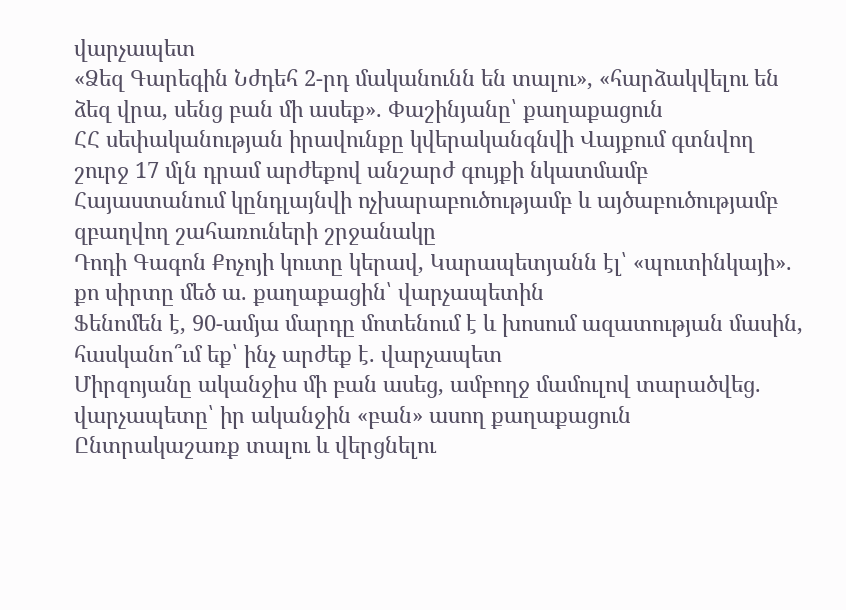վարչապետ
«Ձեզ Գարեգին Նժդեհ 2-րդ մականունն են տալու», «հարձակվելու են ձեզ վրա, սենց բան մի ասեք». Փաշինյանը՝ քաղաքացուն
ՀՀ սեփականության իրավունքը կվերականգնվի Վայքում գտնվող շուրջ 17 մլն դրամ արժեքով անշարժ գույքի նկատմամբ
Հայաստանում կընդլայնվի ոչխարաբուծությամբ և այծաբուծությամբ զբաղվող շահառուների շրջանակը
Դոդի Գագոն Քոչոյի կուտը կերավ, Կարապետյանն էլ՝ «պուտինկայի». քո սիրտը մեծ ա. քաղաքացին՝ վարչապետին
Ֆենոմեն է, 90-ամյա մարդը մոտենում է և խոսում ազատության մասին, հասկանո՞ւմ եք՝ ինչ արժեք է. վարչապետ
Միրզոյանը ականջիս մի բան ասեց, ամբողջ մամուլով տարածվեց. վարչապետը՝ իր ականջին «բան» ասող քաղաքացուն
Ընտրակաշառք տալու և վերցնելու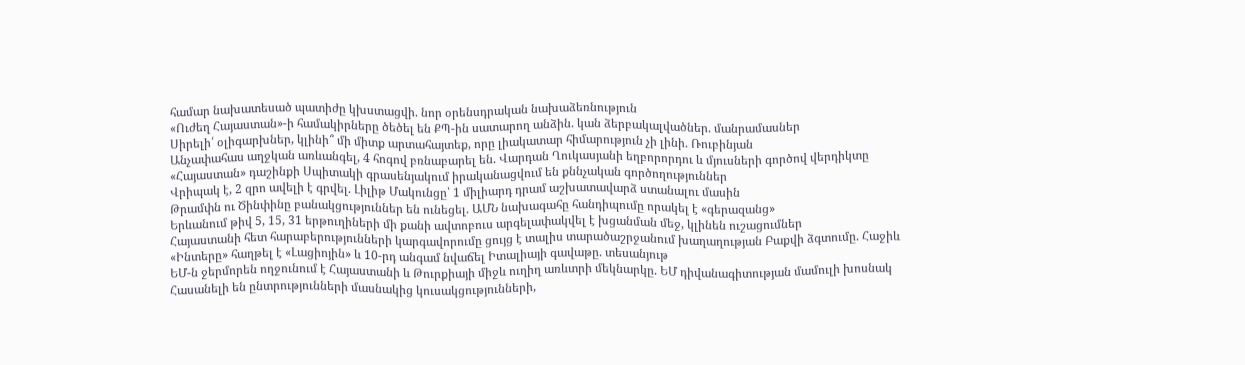համար նախատեսած պատիժը կխստացվի. նոր օրենսդրական նախաձեռնություն
«Ուժեղ Հայաստան»-ի համակիրները ծեծել են ՔՊ-ին սատարող անձին. կան ձերբակալվածներ. մանրամասներ
Սիրելի՛ օլիգարխներ, կլինի՞ մի միտք արտահայտեք, որը լիակատար հիմարություն չի լինի. Ռուբինյան
Անչափահաս աղջկան առևանգել, 4 հոգով բռնաբարել են. Վարդան Ղուկասյանի եղբորորդու և մյուսների գործով վերդիկտը
«Հայաստան» դաշինքի Սպիտակի գրասենյակում իրականացվում են քննչական գործողություններ
Վրիպակ է, 2 զրո ավելի է գրվել. Լիլիթ Մակունցը՝ 1 միլիարդ դրամ աշխատավարձ ստանալու մասին
Թրամփն ու Ծինփինը բանակցություններ են ունեցել. ԱՄՆ նախագահը հանդիպումը որակել է «գերազանց»
Երևանում թիվ 5, 15, 31 երթուղիների մի քանի ավտոբուս արգելափակվել է խցանման մեջ, կլինեն ուշացումներ
Հայաստանի հետ հարաբերությունների կարգավորումը ցույց է տալիս տարածաշրջանում խաղաղության Բաքվի ձգտումը. Հաջիև
«Ինտերը» հաղթել է «Լացիոյին» և 10-րդ անգամ նվաճել Իտալիայի գավաթը. տեսանյութ
ԵՄ-ն ջերմորեն ողջունում է Հայաստանի և Թուրքիայի միջև ուղիղ առևտրի մեկնարկը. ԵՄ դիվանագիտության մամուլի խոսնակ
Հասանելի են ընտրությունների մասնակից կուսակցությունների,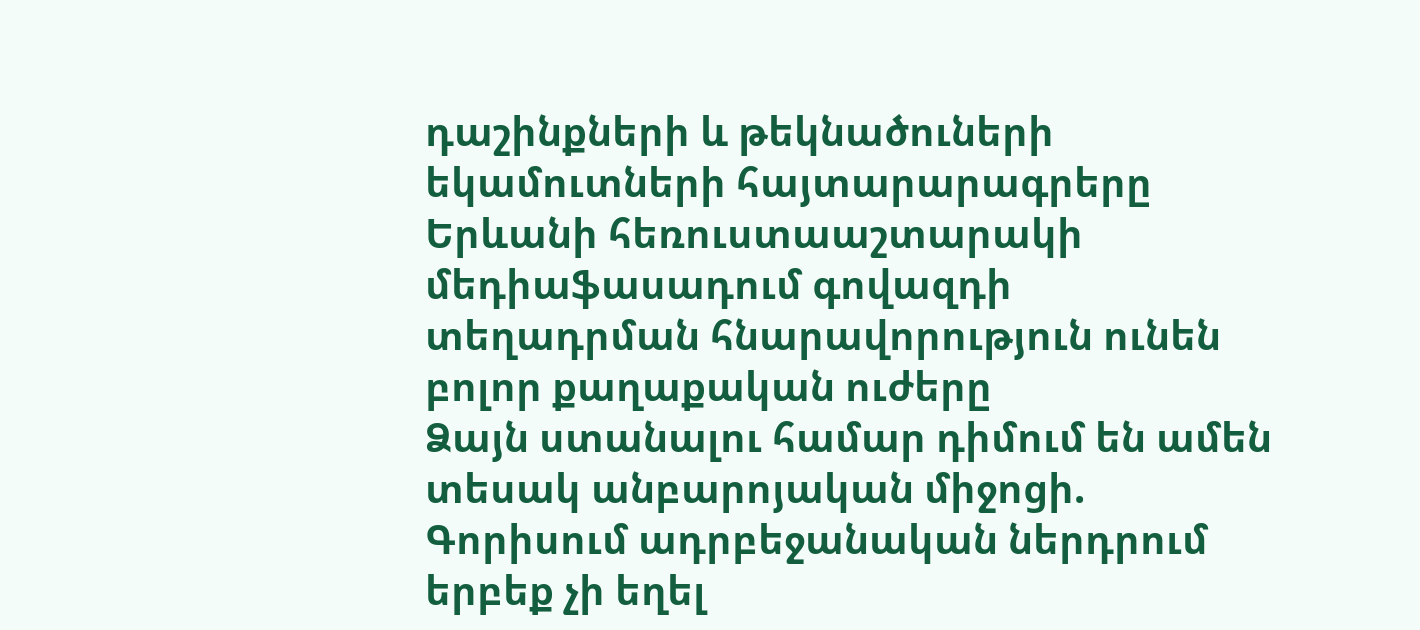դաշինքների և թեկնածուների եկամուտների հայտարարագրերը
Երևանի հեռուստաաշտարակի մեդիաֆասադում գովազդի տեղադրման հնարավորություն ունեն բոլոր քաղաքական ուժերը
Ձայն ստանալու համար դիմում են ամեն տեսակ անբարոյական միջոցի. Գորիսում ադրբեջանական ներդրում երբեք չի եղել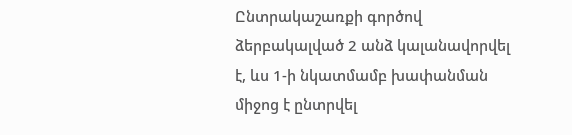Ընտրակաշառքի գործով ձերբակալված 2 անձ կալանավորվել է, ևս 1-ի նկատմամբ խափանման միջոց է ընտրվել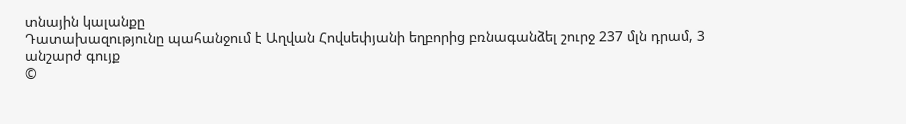տնային կալանքը
Դատախազությունը պահանջում է Աղվան Հովսեփյանի եղբորից բռնագանձել շուրջ 237 մլն դրամ, 3 անշարժ գույք
©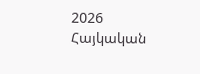2026 Հայկական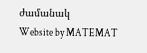ժամանակ
Website by MATEMAT